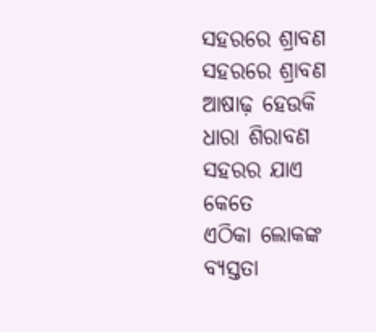ସହରରେ ଶ୍ରାବଣ
ସହରରେ ଶ୍ରାବଣ
ଆଷାଢ଼ ହେଉକି ଧାରା ଶିରାବଣ
ସହରର ଯାଏ କେତେ
ଏଠିକା ଲୋକଙ୍କ ବ୍ଯସ୍ତତା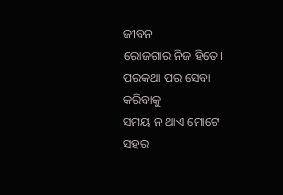ଜୀବନ
ରୋଜଗାର ନିଜ ହିତେ।
ପରକଥା ପର ସେବା କରିବାକୁ
ସମୟ ନ ଥାଏ ମୋଟେ
ସହର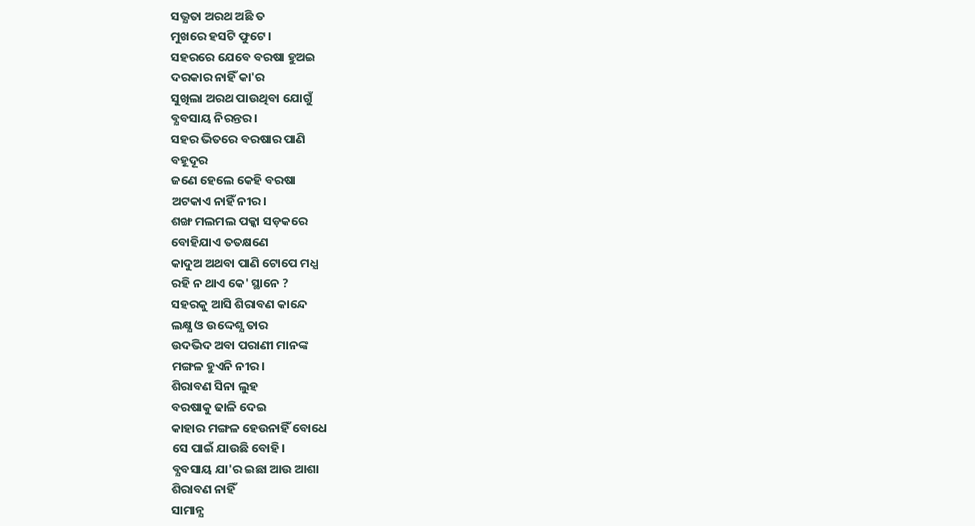ସଭ୍ଯତା ଅରଥ ଅଛି ତ
ମୁଖରେ ହସଟି ଫୁଟେ।
ସହରରେ ଯେବେ ବରଷା ହୁଅଇ
ଦରକାର ନାହିଁ କା'ର
ସୁଖିଲା ଅରଥ ପାଉଥିବା ଯୋଗୁଁ
ବ୍ଯବସାୟ ନିରନ୍ତର।
ସହର ଭିତରେ ବରଷାର ପାଣି
ବହୂଦୂର
ଜଣେ ହେଲେ କେହି ବରଷା
ଅଟକାଏ ନାହିଁ ନୀର।
ଶଙ୍ଖ ମଲମଲ ପକ୍କା ସଡ଼କରେ
ବୋହିଯାଏ ତତକ୍ଷଣେ
କାଦୁଅ ଅଥବା ପାଣି ଟୋପେ ମଧ୍ଯ
ରହି ନ ଥାଏ କେ' ସ୍ଥାନେ ?
ସହରକୁ ଆସି ଶିରାବଣ କାନ୍ଦେ
ଲକ୍ଷ୍ଯ ଓ ଉଦ୍ଦେଶ୍ଯ ତାର
ଉଦଭିଦ ଅବା ପରାଣୀ ମାନଙ୍କ
ମଙ୍ଗଳ ହୁଏନି ନୀର।
ଶିରାବଣ ସିନା ଲୁହ
ବରଷାକୁ ଢାଳି ଦେଇ
କାହାର ମଙ୍ଗଳ ହେଉନାହିଁ ବୋଧେ
ସେ ପାଇଁ ଯାଉଛି ବୋହି।
ବ୍ଯବସାୟ ଯା'ର ଇଛା ଆଉ ଆଶା
ଶିରାବଣ ନାହିଁ
ସାମାନ୍ଯ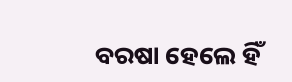ବରଷା ହେଲେ ହିଁ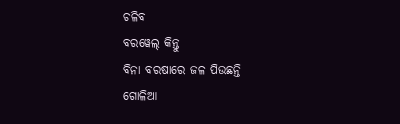ଚଳିବ
ବରୱେଲ୍ କିନ୍ତୁ
ବିନା ବରଷାରେ ଜଳ ପିଉଛନ୍ତି
ଗୋଳିଆ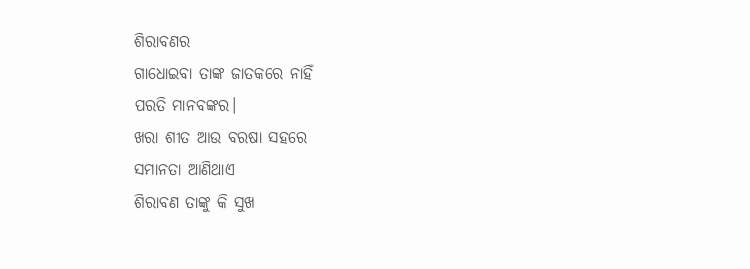ଶିରାବଣର
ଗାଧୋଇବା ତାଙ୍କ ଜାତକରେ ନାହିଁ
ପରତି ମାନବଙ୍କର।
ଖରା ଶୀତ ଆଉ ବରଷା ସହରେ
ସମାନତା ଆଣିଥାଏ
ଶିରାବଣ ତାଙ୍କୁ କି ସୁଖ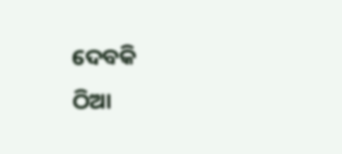ଦେବକି
ଠିଆ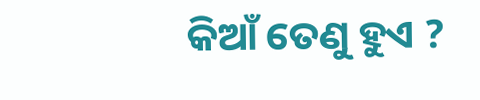କିଆଁ ତେଣୁ ହୁଏ ?